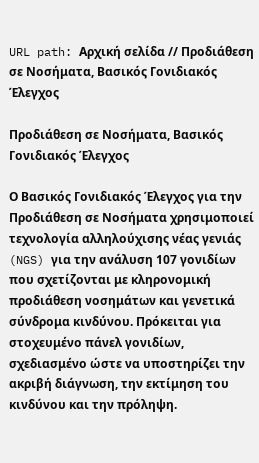URL path: Αρχική σελίδα // Προδιάθεση σε Νοσήματα, Βασικός Γονιδιακός Έλεγχος

Προδιάθεση σε Νοσήματα, Βασικός Γονιδιακός Έλεγχος

Ο Βασικός Γονιδιακός Έλεγχος για την Προδιάθεση σε Νοσήματα χρησιμοποιεί τεχνολογία αλληλούχισης νέας γενιάς (NGS) για την ανάλυση 107 γονιδίων που σχετίζονται με κληρονομική προδιάθεση νοσημάτων και γενετικά σύνδρομα κινδύνου. Πρόκειται για στοχευμένο πάνελ γονιδίων, σχεδιασμένο ώστε να υποστηρίζει την ακριβή διάγνωση, την εκτίμηση του κινδύνου και την πρόληψη.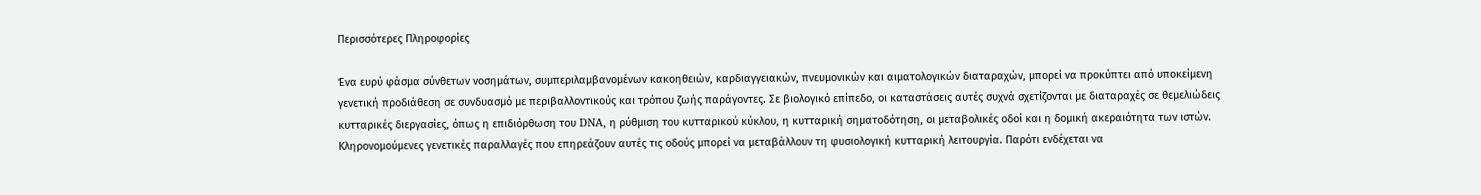Περισσότερες Πληροφορίες

Ένα ευρύ φάσμα σύνθετων νοσημάτων, συμπεριλαμβανομένων κακοηθειών, καρδιαγγειακών, πνευμονικών και αιματολογικών διαταραχών, μπορεί να προκύπτει από υποκείμενη γενετική προδιάθεση σε συνδυασμό με περιβαλλοντικούς και τρόπου ζωής παράγοντες. Σε βιολογικό επίπεδο, οι καταστάσεις αυτές συχνά σχετίζονται με διαταραχές σε θεμελιώδεις κυτταρικές διεργασίες, όπως η επιδιόρθωση του DNA, η ρύθμιση του κυτταρικού κύκλου, η κυτταρική σηματοδότηση, οι μεταβολικές οδοί και η δομική ακεραιότητα των ιστών. Κληρονομούμενες γενετικές παραλλαγές που επηρεάζουν αυτές τις οδούς μπορεί να μεταβάλλουν τη φυσιολογική κυτταρική λειτουργία. Παρότι ενδέχεται να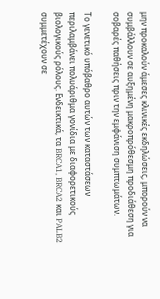μην προκαλούν άμεσες κλινικές εκδηλώσεις, μπορούν να συμβάλλουν σε αυξημένη μακροπρόθεσμη προδιάθεση για σοβαρές παθήσεις πριν την εμφάνιση συμπτωμάτων.

Το γενετικό υπόβαθρο αυτών των καταστάσεων περιλαμβάνει πολυάριθμα γονίδια με διαφορετικούς βιολογικούς ρόλους. Ενδεικτικά, τα BRCA1, BRCA2 και PALB2 συμμετέχουν σε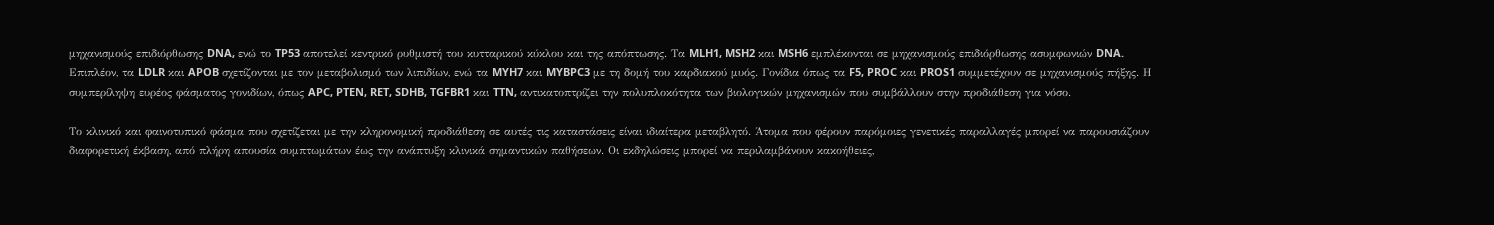μηχανισμούς επιδιόρθωσης DNA, ενώ το TP53 αποτελεί κεντρικό ρυθμιστή του κυτταρικού κύκλου και της απόπτωσης. Τα MLH1, MSH2 και MSH6 εμπλέκονται σε μηχανισμούς επιδιόρθωσης ασυμφωνιών DNA. Επιπλέον, τα LDLR και APOB σχετίζονται με τον μεταβολισμό των λιπιδίων, ενώ τα MYH7 και MYBPC3 με τη δομή του καρδιακού μυός. Γονίδια όπως τα F5, PROC και PROS1 συμμετέχουν σε μηχανισμούς πήξης. Η συμπερίληψη ευρέος φάσματος γονιδίων, όπως APC, PTEN, RET, SDHB, TGFBR1 και TTN, αντικατοπτρίζει την πολυπλοκότητα των βιολογικών μηχανισμών που συμβάλλουν στην προδιάθεση για νόσο.

Το κλινικό και φαινοτυπικό φάσμα που σχετίζεται με την κληρονομική προδιάθεση σε αυτές τις καταστάσεις είναι ιδιαίτερα μεταβλητό. Άτομα που φέρουν παρόμοιες γενετικές παραλλαγές μπορεί να παρουσιάζουν διαφορετική έκβαση, από πλήρη απουσία συμπτωμάτων έως την ανάπτυξη κλινικά σημαντικών παθήσεων. Οι εκδηλώσεις μπορεί να περιλαμβάνουν κακοήθειες,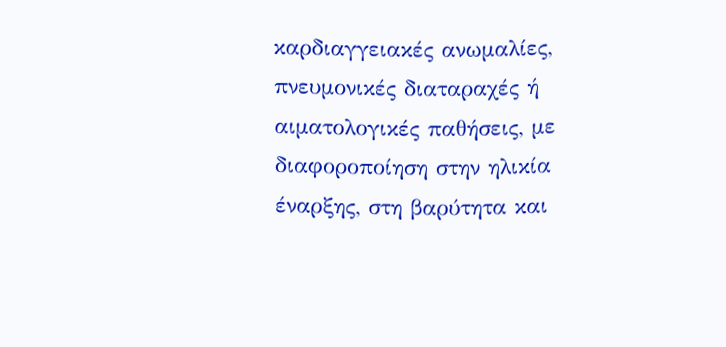καρδιαγγειακές ανωμαλίες, πνευμονικές διαταραχές ή αιματολογικές παθήσεις, με διαφοροποίηση στην ηλικία έναρξης, στη βαρύτητα και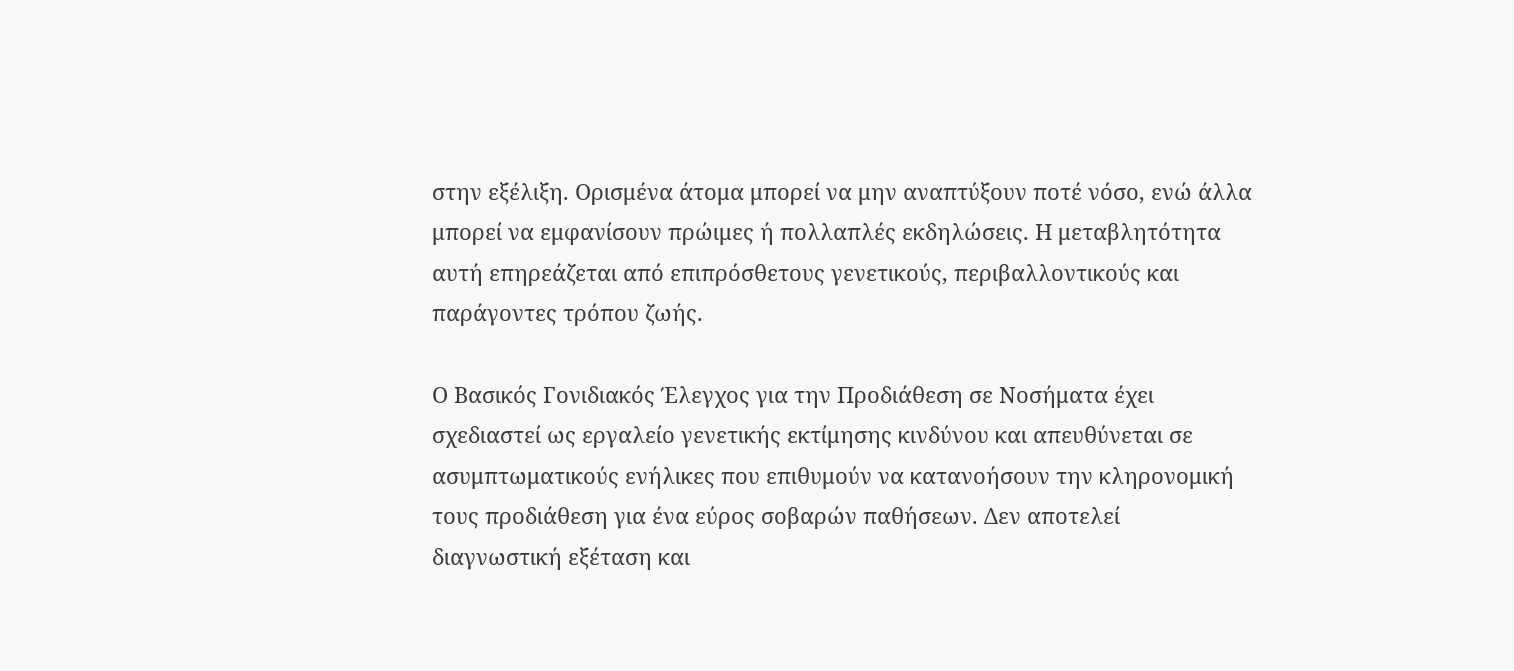στην εξέλιξη. Ορισμένα άτομα μπορεί να μην αναπτύξουν ποτέ νόσο, ενώ άλλα μπορεί να εμφανίσουν πρώιμες ή πολλαπλές εκδηλώσεις. Η μεταβλητότητα αυτή επηρεάζεται από επιπρόσθετους γενετικούς, περιβαλλοντικούς και παράγοντες τρόπου ζωής.

Ο Βασικός Γονιδιακός Έλεγχος για την Προδιάθεση σε Νοσήματα έχει σχεδιαστεί ως εργαλείο γενετικής εκτίμησης κινδύνου και απευθύνεται σε ασυμπτωματικούς ενήλικες που επιθυμούν να κατανοήσουν την κληρονομική τους προδιάθεση για ένα εύρος σοβαρών παθήσεων. Δεν αποτελεί διαγνωστική εξέταση και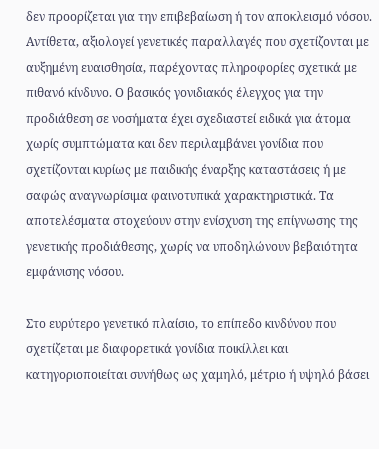δεν προορίζεται για την επιβεβαίωση ή τον αποκλεισμό νόσου. Αντίθετα, αξιολογεί γενετικές παραλλαγές που σχετίζονται με αυξημένη ευαισθησία, παρέχοντας πληροφορίες σχετικά με πιθανό κίνδυνο. Ο βασικός γονιδιακός έλεγχος για την προδιάθεση σε νοσήματα έχει σχεδιαστεί ειδικά για άτομα χωρίς συμπτώματα και δεν περιλαμβάνει γονίδια που σχετίζονται κυρίως με παιδικής έναρξης καταστάσεις ή με σαφώς αναγνωρίσιμα φαινοτυπικά χαρακτηριστικά. Τα αποτελέσματα στοχεύουν στην ενίσχυση της επίγνωσης της γενετικής προδιάθεσης, χωρίς να υποδηλώνουν βεβαιότητα εμφάνισης νόσου.

Στο ευρύτερο γενετικό πλαίσιο, το επίπεδο κινδύνου που σχετίζεται με διαφορετικά γονίδια ποικίλλει και κατηγοριοποιείται συνήθως ως χαμηλό, μέτριο ή υψηλό βάσει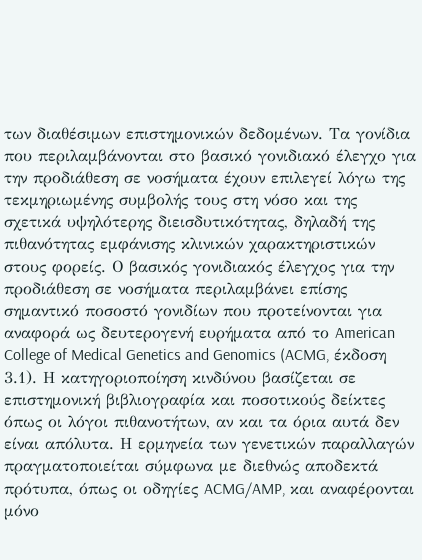των διαθέσιμων επιστημονικών δεδομένων. Τα γονίδια που περιλαμβάνονται στο βασικό γονιδιακό έλεγχο για την προδιάθεση σε νοσήματα έχουν επιλεγεί λόγω της τεκμηριωμένης συμβολής τους στη νόσο και της σχετικά υψηλότερης διεισδυτικότητας, δηλαδή της πιθανότητας εμφάνισης κλινικών χαρακτηριστικών στους φορείς. Ο βασικός γονιδιακός έλεγχος για την προδιάθεση σε νοσήματα περιλαμβάνει επίσης σημαντικό ποσοστό γονιδίων που προτείνονται για αναφορά ως δευτερογενή ευρήματα από το American College of Medical Genetics and Genomics (ACMG, έκδοση 3.1). Η κατηγοριοποίηση κινδύνου βασίζεται σε επιστημονική βιβλιογραφία και ποσοτικούς δείκτες όπως οι λόγοι πιθανοτήτων, αν και τα όρια αυτά δεν είναι απόλυτα. Η ερμηνεία των γενετικών παραλλαγών πραγματοποιείται σύμφωνα με διεθνώς αποδεκτά πρότυπα, όπως οι οδηγίες ACMG/AMP, και αναφέρονται μόνο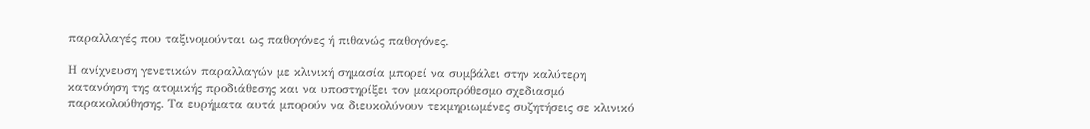παραλλαγές που ταξινομούνται ως παθογόνες ή πιθανώς παθογόνες.

Η ανίχνευση γενετικών παραλλαγών με κλινική σημασία μπορεί να συμβάλει στην καλύτερη κατανόηση της ατομικής προδιάθεσης και να υποστηρίξει τον μακροπρόθεσμο σχεδιασμό παρακολούθησης. Τα ευρήματα αυτά μπορούν να διευκολύνουν τεκμηριωμένες συζητήσεις σε κλινικό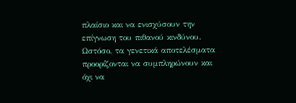πλαίσιο και να ενισχύσουν την επίγνωση του πιθανού κινδύνου. Ωστόσο, τα γενετικά αποτελέσματα προορίζονται να συμπληρώνουν και όχι να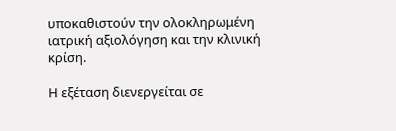υποκαθιστούν την ολοκληρωμένη ιατρική αξιολόγηση και την κλινική κρίση.

Η εξέταση διενεργείται σε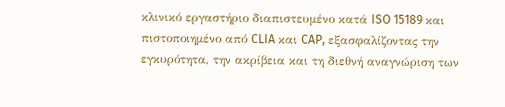κλινικό εργαστήριο διαπιστευμένο κατά ISO 15189 και πιστοποιημένο από CLIA και CAP, εξασφαλίζοντας την εγκυρότητα, την ακρίβεια και τη διεθνή αναγνώριση των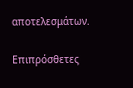αποτελεσμάτων.

Επιπρόσθετες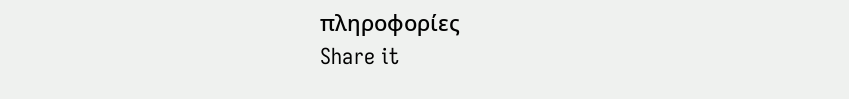πληροφορίες
Share it